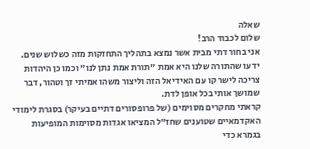שאלה
שלום לכבוד הרב!
אני בחור דתי מבית אשר נמצא בתהליך התחזקות מזה כשלוש שנים.
ידעו שהתורה שלנו היא אמת "תורת אמת נתן לנו" וכמו כן היהדות צריכה לישר קו עם האידיאל הזה וליצור משהו אמיתי זך וטהור, דבר שמושך אותי בכל אופן לדת.
קראתי מחקרים מסוימים (של פרופסורים דתיים בעיקר) בסגרת לימודי האקדמאיים שטוענים שחז"ל המציאו אגדות מסוימות המופיעות בגמרא כדי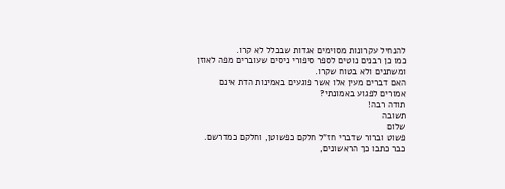להנחיל עקרונות מסוימים אגדות שבכלל לא קרו.
כמו כן רבנים נוטים לספר סיפורי ניסים שעוברים מפה לאוזן ומשתנים ולא בטוח שקרו.
האם דברים מעין אלו אשר פוגעים באמינות הדת אינם אמורים לפגוע באמונתי?
תודה רבה!
תשובה
שלום
פשוט וברור שדברי חז"ל חלקם כפשוטן, וחלקם כמדרשם.
כבר כתבו כך הראשונים,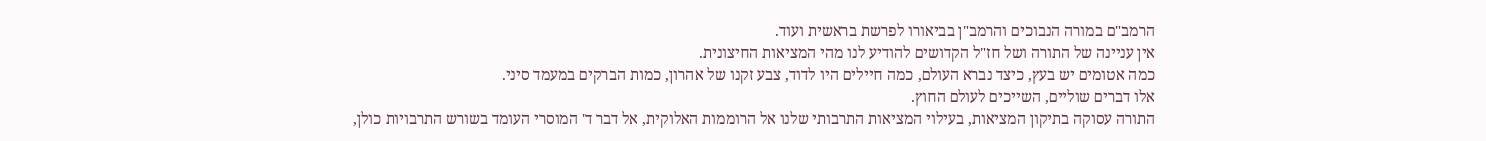הרמב"ם במורה הנבוכים והרמב"ן בביאורו לפרשת בראשית ועוד.
אין עניינה של התורה ושל חז"ל הקדושים להודיע לנו מהי המציאות החיצונית.
כמה אטומים יש בעץ, כיצד נברא העולם, כמה חיילים היו לדוד, צבע זקנו של אהרון, כמות הברקים במעמד סיני.
אלו דברים שוליים, השייכים לעולם החוץ.
התורה עסוקה בתיקון המציאות, בעילוי המציאות התרבותי שלנו אל הרוממות האלוקית, אל דבר ד' המוסרי העומד בשורש התרבויות כולן,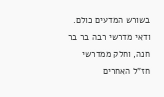בשורש המדעים כולם.
ודאי מדרשי רבה בר בר חנה, וחלק ממדרשי חז"ל האחרים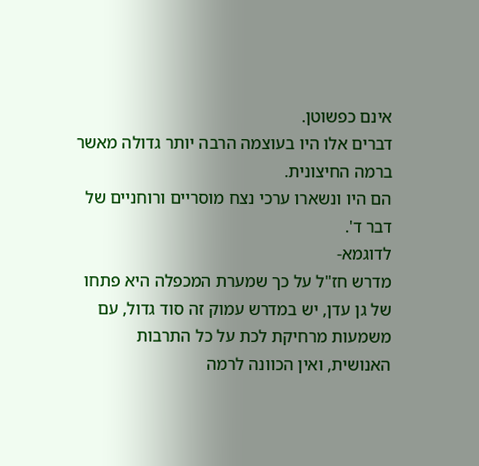אינם כפשוטן.
דברים אלו היו בעוצמה הרבה יותר גדולה מאשר ברמה החיצונית.
הם היו ונשארו ערכי נצח מוסריים ורוחניים של דבר ד'.
לדוגמא-
מדרש חז"ל על כך שמערת המכפלה היא פתחו של גן עדן, יש במדרש עמוק זה סוד גדול, עם משמעות מרחיקת לכת על כל התרבות האנושית, ואין הכוונה לרמה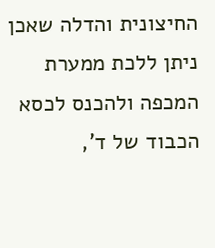החיצונית והדלה שאכן ניתן ללכת ממערת המכפה ולהכנס לכסא הכבוד של ד',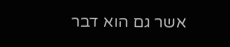אשר גם הוא דבר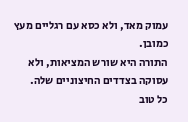עמוק מאד, ולא כסא עם רגליים מעץ כמובן.
התורה היא שורש המציאות, ולא עסוקה בצדדים החיצוניים שלה.
כל טוב